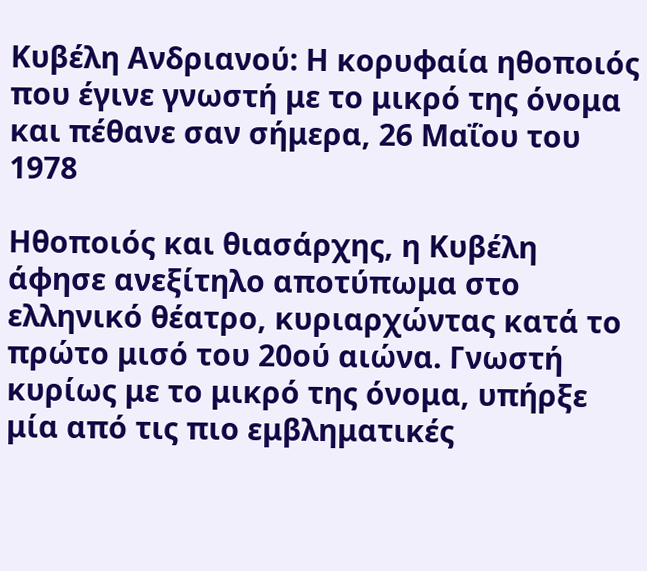Κυβέλη Ανδριανού: Η κορυφαία ηθοποιός που έγινε γνωστή με το μικρό της όνομα και πέθανε σαν σήμερα, 26 Μαΐου του 1978

Ηθοποιός και θιασάρχης, η Κυβέλη άφησε ανεξίτηλο αποτύπωμα στο ελληνικό θέατρο, κυριαρχώντας κατά το πρώτο μισό του 20ού αιώνα. Γνωστή κυρίως με το μικρό της όνομα, υπήρξε μία από τις πιο εμβληματικές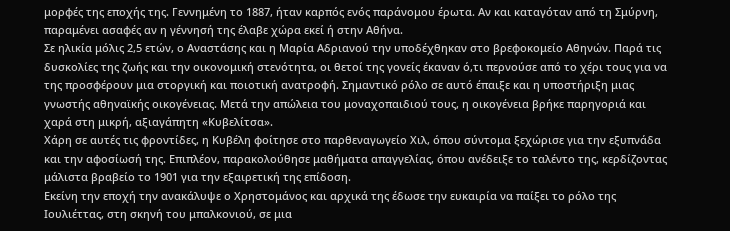μορφές της εποχής της. Γεννημένη το 1887, ήταν καρπός ενός παράνομου έρωτα. Αν και καταγόταν από τη Σμύρνη, παραμένει ασαφές αν η γέννησή της έλαβε χώρα εκεί ή στην Αθήνα.
Σε ηλικία μόλις 2,5 ετών, ο Αναστάσης και η Μαρία Αδριανού την υποδέχθηκαν στο βρεφοκομείο Αθηνών. Παρά τις δυσκολίες της ζωής και την οικονομική στενότητα, οι θετοί της γονείς έκαναν ό,τι περνούσε από το χέρι τους για να της προσφέρουν μια στοργική και ποιοτική ανατροφή. Σημαντικό ρόλο σε αυτό έπαιξε και η υποστήριξη μιας γνωστής αθηναϊκής οικογένειας. Μετά την απώλεια του μοναχοπαιδιού τους, η οικογένεια βρήκε παρηγοριά και χαρά στη μικρή, αξιαγάπητη «Κυβελίτσα».
Χάρη σε αυτές τις φροντίδες, η Κυβέλη φοίτησε στο παρθεναγωγείο Χιλ, όπου σύντομα ξεχώρισε για την εξυπνάδα και την αφοσίωσή της. Επιπλέον, παρακολούθησε μαθήματα απαγγελίας, όπου ανέδειξε το ταλέντο της, κερδίζοντας μάλιστα βραβείο το 1901 για την εξαιρετική της επίδοση.
Εκείνη την εποχή την ανακάλυψε ο Χρηστομάνος και αρχικά της έδωσε την ευκαιρία να παίξει το ρόλο της Ιουλιέττας, στη σκηνή του μπαλκονιού, σε μια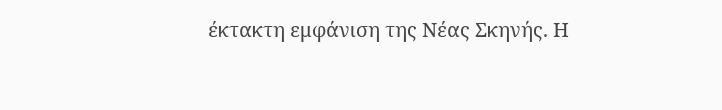έκτακτη εμφάνιση της Νέας Σκηνής. Η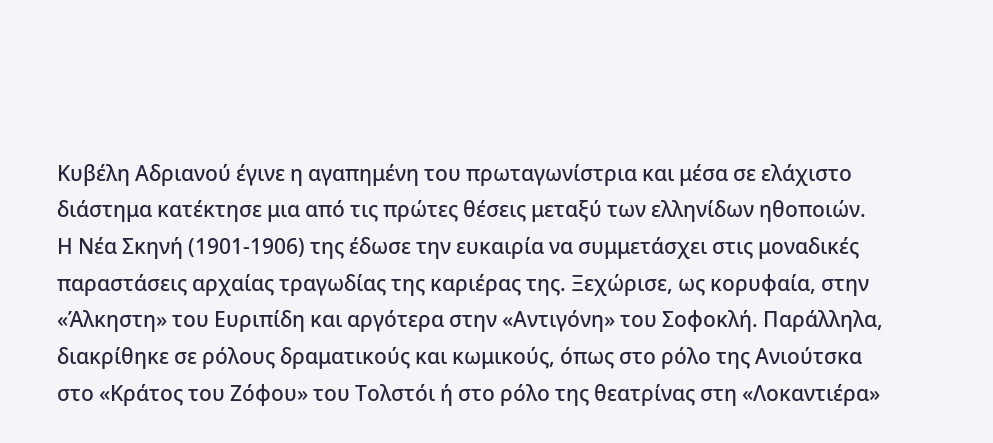Κυβέλη Αδριανού έγινε η αγαπημένη του πρωταγωνίστρια και μέσα σε ελάχιστο διάστημα κατέκτησε μια από τις πρώτες θέσεις μεταξύ των ελληνίδων ηθοποιών.
Η Νέα Σκηνή (1901-1906) της έδωσε την ευκαιρία να συμμετάσχει στις μοναδικές παραστάσεις αρχαίας τραγωδίας της καριέρας της. Ξεχώρισε, ως κορυφαία, στην «Άλκηστη» του Ευριπίδη και αργότερα στην «Αντιγόνη» του Σοφοκλή. Παράλληλα, διακρίθηκε σε ρόλους δραματικούς και κωμικούς, όπως στο ρόλο της Ανιούτσκα στο «Κράτος του Ζόφου» του Τολστόι ή στο ρόλο της θεατρίνας στη «Λοκαντιέρα»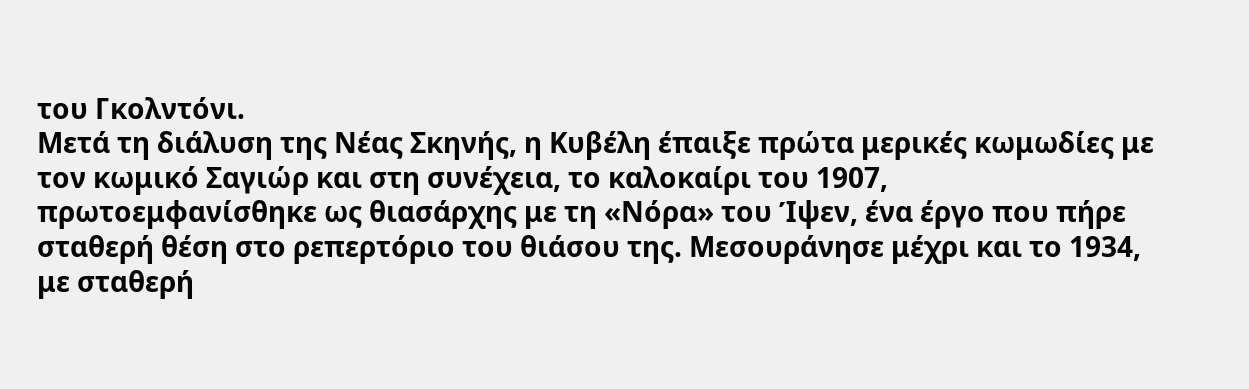του Γκολντόνι.
Μετά τη διάλυση της Νέας Σκηνής, η Κυβέλη έπαιξε πρώτα μερικές κωμωδίες με τον κωμικό Σαγιώρ και στη συνέχεια, το καλοκαίρι του 1907, πρωτοεμφανίσθηκε ως θιασάρχης με τη «Νόρα» του Ίψεν, ένα έργο που πήρε σταθερή θέση στο ρεπερτόριο του θιάσου της. Μεσουράνησε μέχρι και το 1934, με σταθερή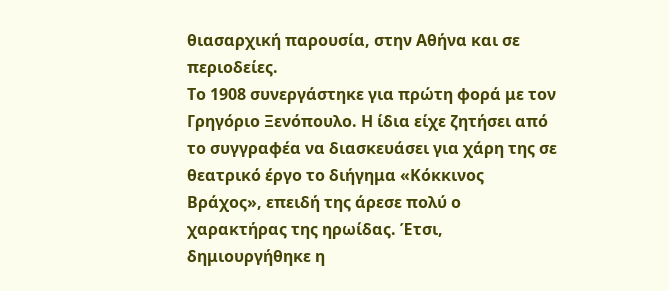θιασαρχική παρουσία, στην Αθήνα και σε περιοδείες.
Το 1908 συνεργάστηκε για πρώτη φορά με τον Γρηγόριο Ξενόπουλο. Η ίδια είχε ζητήσει από το συγγραφέα να διασκευάσει για χάρη της σε θεατρικό έργο το διήγημα «Κόκκινος Βράχος», επειδή της άρεσε πολύ ο χαρακτήρας της ηρωίδας. Έτσι, δημιουργήθηκε η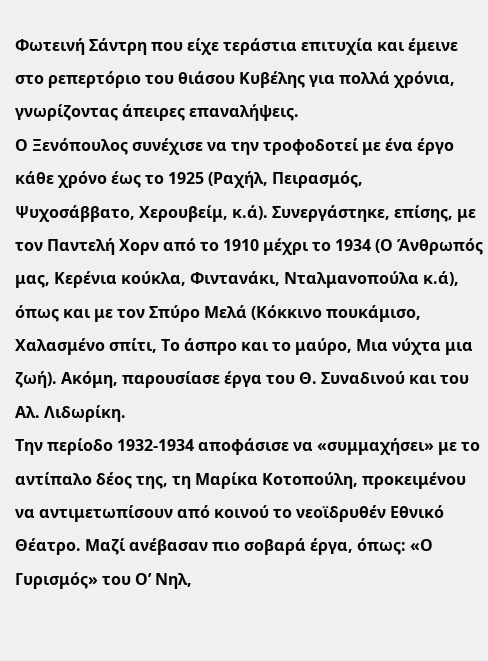Φωτεινή Σάντρη που είχε τεράστια επιτυχία και έμεινε στο ρεπερτόριο του θιάσου Κυβέλης για πολλά χρόνια, γνωρίζοντας άπειρες επαναλήψεις.
Ο Ξενόπουλος συνέχισε να την τροφοδοτεί με ένα έργο κάθε χρόνο έως το 1925 (Ραχήλ, Πειρασμός, Ψυχοσάββατο, Χερουβείμ, κ.ά). Συνεργάστηκε, επίσης, με τον Παντελή Χορν από το 1910 μέχρι το 1934 (Ο Άνθρωπός μας, Κερένια κούκλα, Φιντανάκι, Νταλμανοπούλα κ.ά), όπως και με τον Σπύρο Μελά (Κόκκινο πουκάμισο, Χαλασμένο σπίτι, Το άσπρο και το μαύρο, Μια νύχτα μια ζωή). Ακόμη, παρουσίασε έργα του Θ. Συναδινού και του Αλ. Λιδωρίκη.
Την περίοδο 1932-1934 αποφάσισε να «συμμαχήσει» με το αντίπαλο δέος της, τη Μαρίκα Κοτοπούλη, προκειμένου να αντιμετωπίσουν από κοινού το νεοϊδρυθέν Εθνικό Θέατρο. Μαζί ανέβασαν πιο σοβαρά έργα, όπως: «Ο Γυρισμός» του Ο’ Νηλ,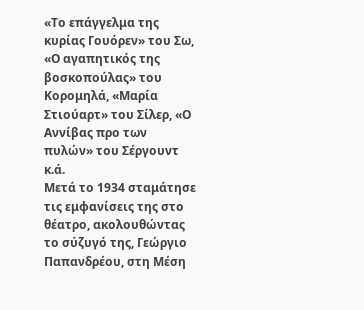«Το επάγγελμα της κυρίας Γουόρεν» του Σω, «Ο αγαπητικός της βοσκοπούλας» του Κορομηλά, «Μαρία Στιούαρτ» του Σίλερ, «Ο Αννίβας προ των πυλών» του Σέργουντ κ.ά.
Μετά το 1934 σταμάτησε τις εμφανίσεις της στο θέατρο, ακολουθώντας το σύζυγό της, Γεώργιο Παπανδρέου, στη Μέση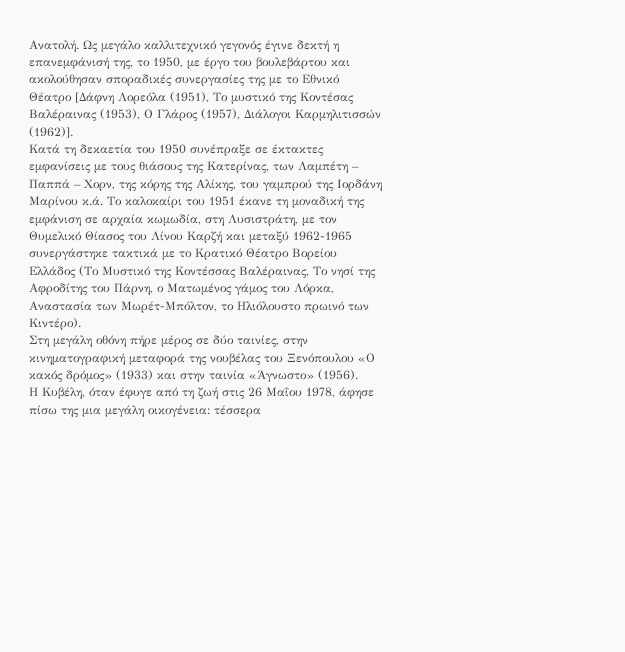Ανατολή. Ως μεγάλο καλλιτεχνικό γεγονός έγινε δεκτή η επανεμφάνισή της, το 1950, με έργο του βουλεβάρτου και ακολούθησαν σποραδικές συνεργασίες της με το Εθνικό Θέατρο [Δάφνη Λορεόλα (1951), Το μυστικό της Κοντέσας Βαλέραινας (1953), Ο Γλάρος (1957), Διάλογοι Καρμηλιτισσών (1962)].
Κατά τη δεκαετία του 1950 συνέπραξε σε έκτακτες εμφανίσεις με τους θιάσους της Κατερίνας, των Λαμπέτη – Παππά – Χορν, της κόρης της Αλίκης, του γαμπρού της Ιορδάνη Μαρίνου κ.ά. Το καλοκαίρι του 1951 έκανε τη μοναδική της εμφάνιση σε αρχαία κωμωδία, στη Λυσιστράτη, με τον Θυμελικό Θίασος του Λίνου Καρζή και μεταξύ 1962-1965 συνεργάστηκε τακτικά με το Κρατικό Θέατρο Βορείου Ελλάδος (Το Μυστικό της Κοντέσσας Βαλέραινας, Το νησί της Αφροδίτης του Πάρνη, ο Ματωμένος γάμος του Λόρκα, Αναστασία των Μωρέτ-Μπόλτον, το Ηλιόλουστο πρωινό των Κιντέρο).
Στη μεγάλη οθόνη πήρε μέρος σε δύο ταινίες, στην κινηματογραφική μεταφορά της νουβέλας του Ξενόπουλου «Ο κακός δρόμος» (1933) και στην ταινία «Άγνωστο» (1956).
Η Κυβέλη, όταν έφυγε από τη ζωή στις 26 Μαΐου 1978, άφησε πίσω της μια μεγάλη οικογένεια: τέσσερα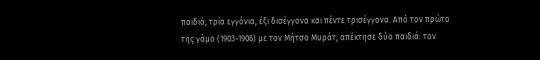παιδιά, τρία εγγόνια, έξι δισέγγονα και πέντε τρισέγγονα. Από τον πρώτο της γάμο (1903-1906) με τον Μήτσο Μυράτ, απέκτησε δύο παιδιά: τον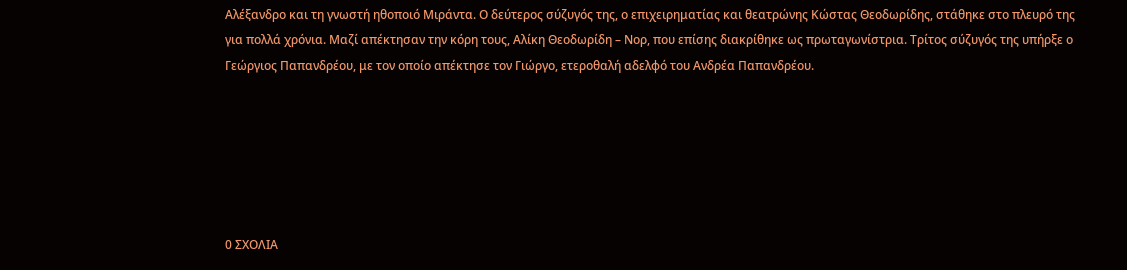Αλέξανδρο και τη γνωστή ηθοποιό Μιράντα. Ο δεύτερος σύζυγός της, ο επιχειρηματίας και θεατρώνης Κώστας Θεοδωρίδης, στάθηκε στο πλευρό της για πολλά χρόνια. Μαζί απέκτησαν την κόρη τους, Αλίκη Θεοδωρίδη – Νορ, που επίσης διακρίθηκε ως πρωταγωνίστρια. Τρίτος σύζυγός της υπήρξε ο Γεώργιος Παπανδρέου, με τον οποίο απέκτησε τον Γιώργο, ετεροθαλή αδελφό του Ανδρέα Παπανδρέου.






0 ΣΧΟΛΙΑ